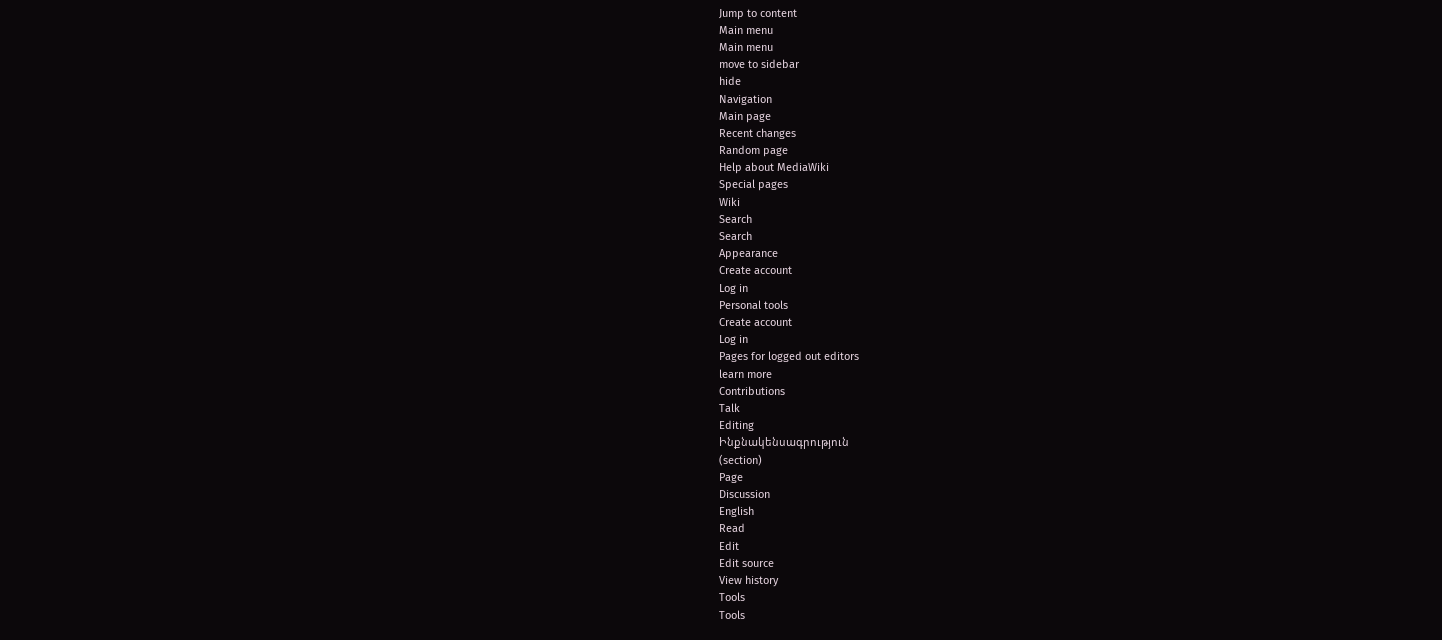Jump to content
Main menu
Main menu
move to sidebar
hide
Navigation
Main page
Recent changes
Random page
Help about MediaWiki
Special pages
Wiki
Search
Search
Appearance
Create account
Log in
Personal tools
Create account
Log in
Pages for logged out editors
learn more
Contributions
Talk
Editing
Ինքնակենսագրություն
(section)
Page
Discussion
English
Read
Edit
Edit source
View history
Tools
Tools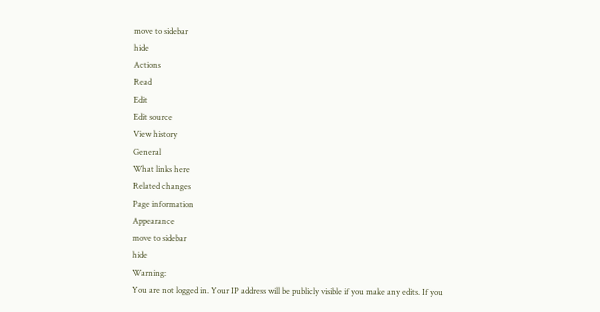move to sidebar
hide
Actions
Read
Edit
Edit source
View history
General
What links here
Related changes
Page information
Appearance
move to sidebar
hide
Warning:
You are not logged in. Your IP address will be publicly visible if you make any edits. If you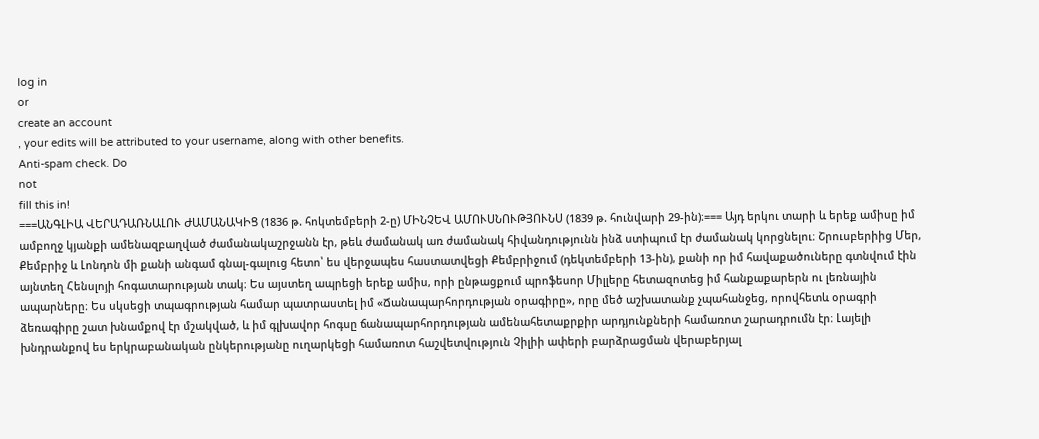log in
or
create an account
, your edits will be attributed to your username, along with other benefits.
Anti-spam check. Do
not
fill this in!
===ԱՆԳԼԻԱ ՎԵՐԱԴԱՌՆԱԼՈՒ ԺԱՄԱՆԱԿԻՑ (1836 թ. հոկտեմբերի 2-ը) ՄԻՆՉԵՎ ԱՄՈՒՍՆՈՒԹՅՈՒՆՍ (1839 թ. հունվարի 29-ին)։=== Այդ երկու տարի և երեք ամիսը իմ ամբողջ կյանքի ամենազբաղված ժամանակաշրջանն էր, թեև ժամանակ առ ժամանակ հիվանդությունն ինձ ստիպում էր ժամանակ կորցնելու։ Շրուսբերիից Մեր, Քեմբրիջ և Լոնդոն մի քանի անգամ գնալ-գալուց հետո՝ ես վերջապես հաստատվեցի Քեմբրիջում (դեկտեմբերի 13-ին), քանի որ իմ հավաքածուները գտնվում էին այնտեղ Հենսլոյի հոգատարության տակ։ Ես այստեղ ապրեցի երեք ամիս, որի ընթացքում պրոֆեսոր Միլլերը հետազոտեց իմ հանքաքարերն ու լեռնային ապարները։ Ես սկսեցի տպագրության համար պատրաստել իմ «Ճանապարհորդության օրագիրը», որը մեծ աշխատանք չպահանջեց, որովհետև օրագրի ձեռագիրը շատ խնամքով էր մշակված, և իմ գլխավոր հոգսը ճանապարհորդության ամենահետաքրքիր արդյունքների համառոտ շարադրումն էր։ Լայելի խնդրանքով ես երկրաբանական ընկերությանը ուղարկեցի համառոտ հաշվետվություն Չիլիի ափերի բարձրացման վերաբերյալ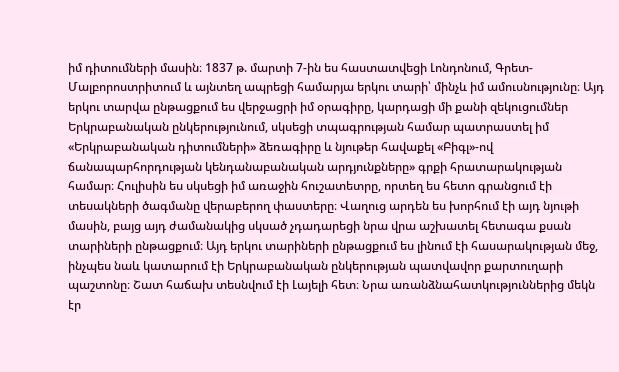իմ դիտումների մասին։ 1837 թ. մարտի 7-ին ես հաստատվեցի Լոնդոնում, Գրետ-Մալբորոստրիտում և այնտեղ ապրեցի համարյա երկու տարի՝ մինչև իմ ամուսնությունը։ Այդ երկու տարվա ընթացքում ես վերջացրի իմ օրագիրը, կարդացի մի քանի զեկուցումներ Երկրաբանական ընկերությունում, սկսեցի տպագրության համար պատրաստել իմ «Երկրաբանական դիտումների» ձեռագիրը և նյութեր հավաքել «Բիգլ»-ով ճանապարհորդության կենդանաբանական արդյունքները» գրքի հրատարակության համար։ Հուլիսին ես սկսեցի իմ առաջին հուշատետրը, որտեղ ես հետո գրանցում էի տեսակների ծագմանը վերաբերող փաստերը։ Վաղուց արդեն ես խորհում էի այդ նյութի մասին, բայց այդ ժամանակից սկսած չդադարեցի նրա վրա աշխատել հետագա քսան տարիների ընթացքում։ Այդ երկու տարիների ընթացքում ես լինում էի հասարակության մեջ, ինչպես նաև կատարում էի Երկրաբանական ընկերության պատվավոր քարտուղարի պաշտոնը։ Շատ հաճախ տեսնվում էի Լայելի հետ։ Նրա առանձնահատկություններից մեկն էր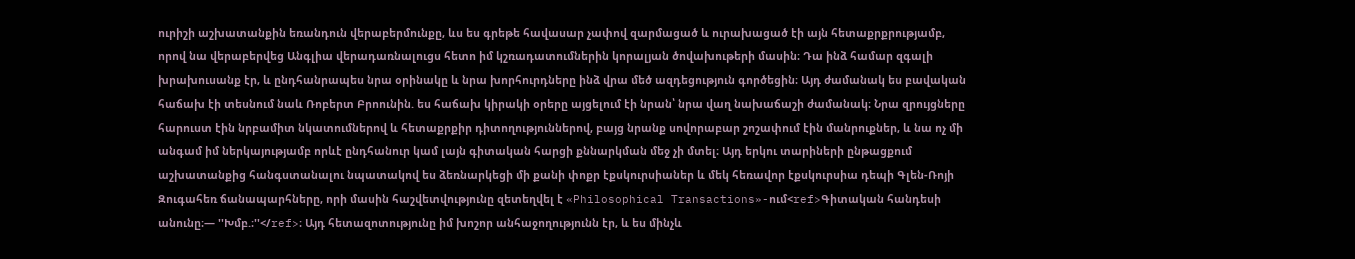ուրիշի աշխատանքին եռանդուն վերաբերմունքը, ևս ես գրեթե հավասար չափով զարմացած և ուրախացած էի այն հետաքրքրությամբ, որով նա վերաբերվեց Անգլիա վերադառնալուցս հետո իմ կշռադատումներին կորալյան ծովախութերի մասին։ Դա ինձ համար զգալի խրախուսանք էր, և ընդհանրապես նրա օրինակը և նրա խորհուրդները ինձ վրա մեծ ազդեցություն գործեցին։ Այդ ժամանակ ես բավական հաճախ էի տեսնում նաև Ռոբերտ Բրոունին. ես հաճախ կիրակի օրերը այցելում էի նրան՝ նրա վաղ նախաճաշի ժամանակ։ Նրա զրույցները հարուստ էին նրբամիտ նկատումներով և հետաքրքիր դիտողություններով, բայց նրանք սովորաբար շոշափում էին մանրուքներ, և նա ոչ մի անգամ իմ ներկայությամբ որևէ ընդհանուր կամ լայն գիտական հարցի քննարկման մեջ չի մտել։ Այդ երկու տարիների ընթացքում աշխատանքից հանգստանալու նպատակով ես ձեռնարկեցի մի քանի փոքր էքսկուրսիաներ և մեկ հեռավոր էքսկուրսիա դեպի Գլեն-Ռոյի Զուգահեռ ճանապարհները, որի մասին հաշվետվությունը զետեղվել է «Philosophical Transactions»-ում<ref>Գիտական հանդեսի անունը։— ''Խմբ.։''</ref>։ Այդ հետազոտությունը իմ խոշոր անհաջողությունն էր, և ես մինչև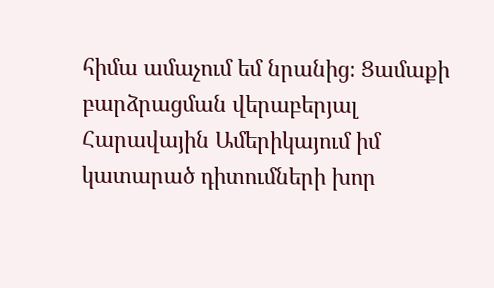հիմա ամաչում եմ նրանից։ Ցամաքի բարձրացման վերաբերյալ Հարավային Ամերիկայում իմ կատարած դիտումների խոր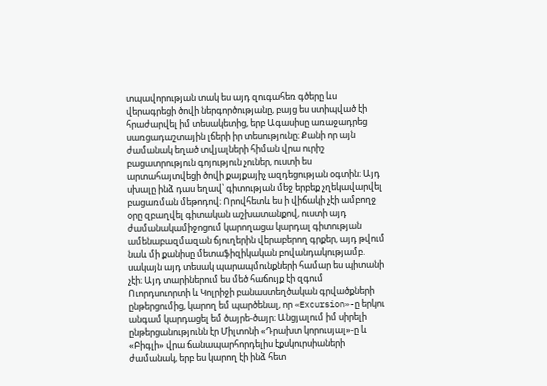տպավորության տակ ես այդ զուգահեռ գծերը ևս վերագրեցի ծովի ներգործությանը, բայց ես ստիպված էի հրաժարվել իմ տեսակետից, երբ Ագասիսը առաջադրեց սառցադաշտային լճերի իր տեսությունը։ Քանի որ այն ժամանակ եղած տվյալների հիման վրա ուրիշ բացատրություն գոյություն չուներ, ուստի ես արտահայտվեցի ծովի քայքայիչ ազդեցության օգտին։ Այդ սխալը ինձ դաս եղավ՝ գիտության մեջ երբեք չղեկավարվել բացառման մեթոդով։ Որովհետև ես ի վիճակի չէի ամբողջ օրը զբաղվել գիտական աշխատանքով, ուստի այդ ժամանակամիջոցում կարողացա կարդալ գիտության ամենաբազմազան ճյուղերին վերաբերող գրքեր, այդ թվում նաև մի քանիսը մետաֆիզիկական բովանդակությամբ. սակայն այդ տեսակ պարապմունքների համար ես պիտանի չէի։ Այդ տարիներում ես մեծ հաճույք էի զգում Ուորդսուորտի և Կոլրիջի բանաստեղծական գրվածքների ընթերցումից, կարող եմ պարծենալ, որ «Excursion»-ը երկու անգամ կարդացել եմ ծայրե-ծայր։ Անցյալում իմ սիրելի ընթերցանությունն էր Միլտոնի «Դրախտ կորուսյալ»-ը և «Բիգլի» վրա ճանապարհորդելիս էքսկուրսիաների ժամանակ, երբ ես կարող էի ինձ հետ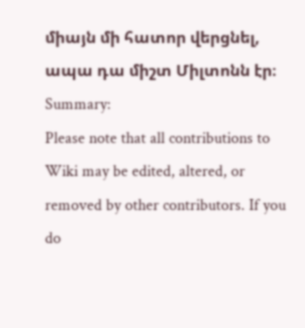միայն մի հատոր վերցնել, ապա դա միշտ Միլտոնն էր։
Summary:
Please note that all contributions to Wiki may be edited, altered, or removed by other contributors. If you do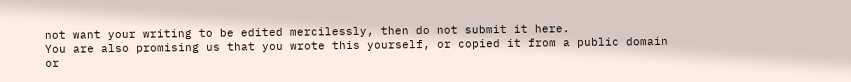not want your writing to be edited mercilessly, then do not submit it here.
You are also promising us that you wrote this yourself, or copied it from a public domain or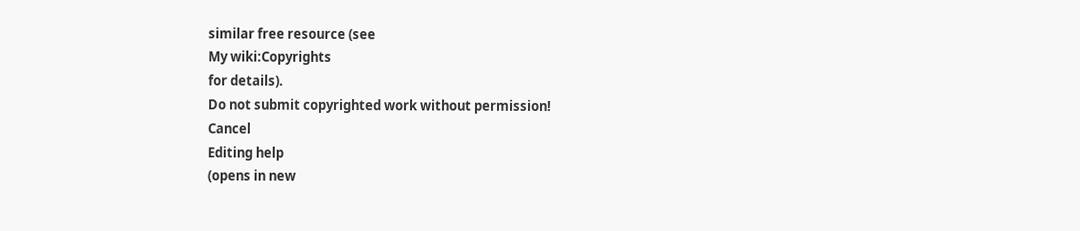similar free resource (see
My wiki:Copyrights
for details).
Do not submit copyrighted work without permission!
Cancel
Editing help
(opens in new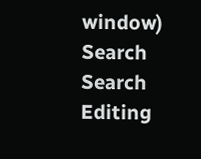window)
Search
Search
Editing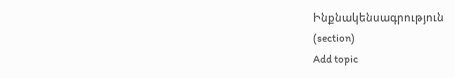Ինքնակենսագրություն
(section)
Add topic